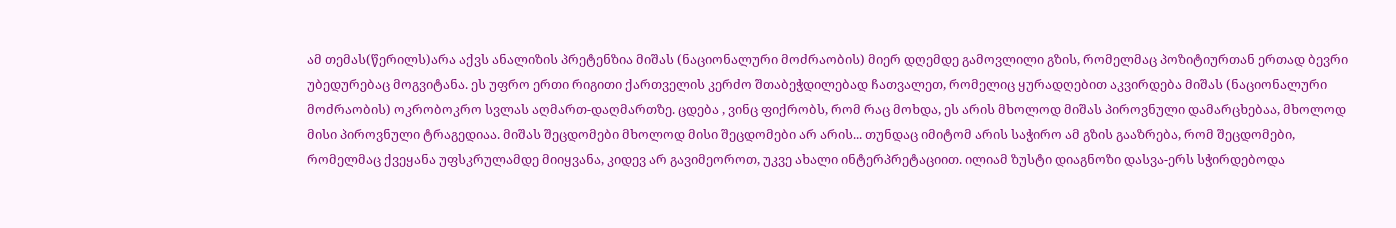ამ თემას(წერილს)არა აქვს ანალიზის პრეტენზია მიშას (ნაციონალური მოძრაობის) მიერ დღემდე გამოვლილი გზის, რომელმაც პოზიტიურთან ერთად ბევრი უბედურებაც მოგვიტანა. ეს უფრო ერთი რიგითი ქართველის კერძო შთაბეჭდილებად ჩათვალეთ, რომელიც ყურადღებით აკვირდება მიშას (ნაციონალური მოძრაობის) ოკრობოკრო სვლას აღმართ-დაღმართზე. ცდება , ვინც ფიქრობს, რომ რაც მოხდა, ეს არის მხოლოდ მიშას პიროვნული დამარცხებაა, მხოლოდ მისი პიროვნული ტრაგედიაა. მიშას შეცდომები მხოლოდ მისი შეცდომები არ არის... თუნდაც იმიტომ არის საჭირო ამ გზის გააზრება, რომ შეცდომები, რომელმაც ქვეყანა უფსკრულამდე მიიყვანა, კიდევ არ გავიმეოროთ, უკვე ახალი ინტერპრეტაციით. ილიამ ზუსტი დიაგნოზი დასვა-ერს სჭირდებოდა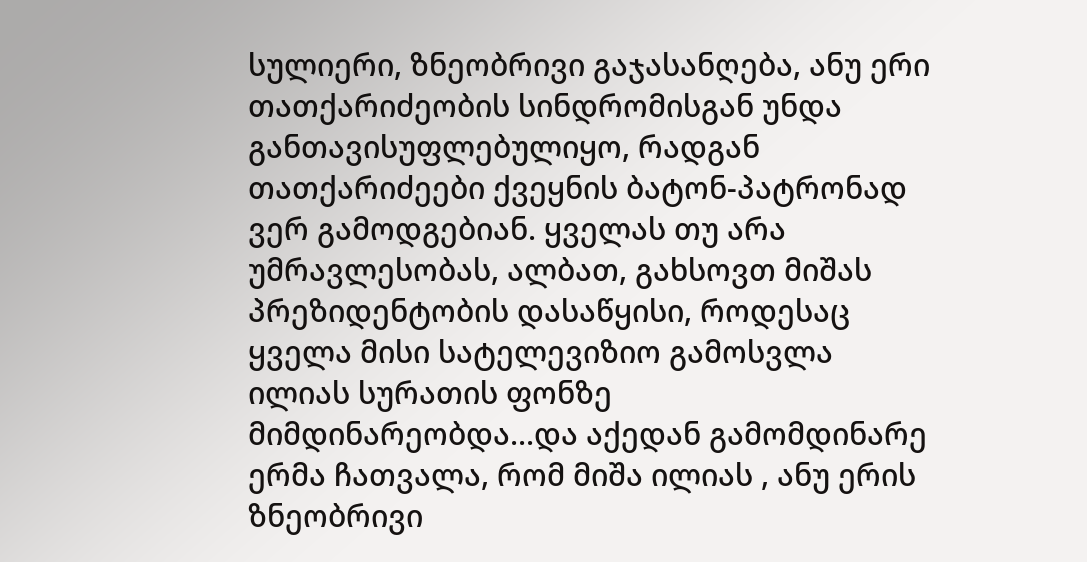სულიერი, ზნეობრივი გაჯასანღება, ანუ ერი თათქარიძეობის სინდრომისგან უნდა განთავისუფლებულიყო, რადგან თათქარიძეები ქვეყნის ბატონ-პატრონად ვერ გამოდგებიან. ყველას თუ არა უმრავლესობას, ალბათ, გახსოვთ მიშას პრეზიდენტობის დასაწყისი, როდესაც ყველა მისი სატელევიზიო გამოსვლა ილიას სურათის ფონზე მიმდინარეობდა...და აქედან გამომდინარე ერმა ჩათვალა, რომ მიშა ილიას , ანუ ერის ზნეობრივი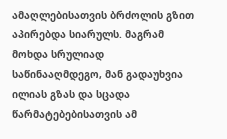ამაღლებისათვის ბრძოლის გზით აპირებდა სიარულს. მაგრამ მოხდა სრულიად საწინააღმდეგო, მან გადაუხვია ილიას გზას და სცადა წარმატებებისათვის ამ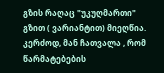გზის რაღაც "უკუღმართი" გზით ( ვარიანტით) მიეღწია. კერძოდ, მან ჩათვალა , რომ წარმატებების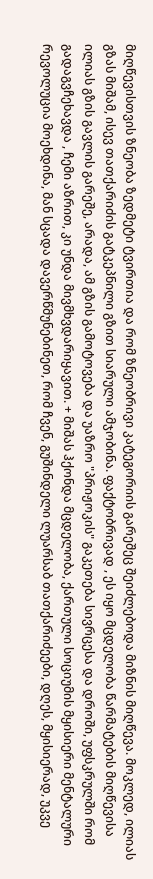მიღწევისთვის ზნეობა ზედმეტი ტვირთია და რომ ზნეობრივი კატეგორიის გარეშეც შეიძლებოდა მიზნის მიღწევა. მოკლედ, ილიას გზას მიშამ, ისევ თათქარიძის გატკეპნილი გზით სიარული ამჯობინა. ფაქტობრივად , ეს იყო მცდელობა წარმატების მიღწევისა ილიას გზის გავლის გარეშე, არადა, ამ გზის გამოტოვება და უაზრო "პრიჟოკის" გაკეთება სივრცესა და დროში, უფსკრულში რომ გადაგვჩეხავდა , ჩემი აზრით, კი უნდა მივმხვდარიყავით. + მიშას ჰქონდა მცდელობა, ქართული სოციუმის მყისიერი მენტალური რევოლუცია მოეხდინა, მან სცადა დავერწმუნებინეთ, რომ ჩვენ, გუშინდელი ლუარსაბ თათქარიძეები, დღეს, მყისიერად, უკვე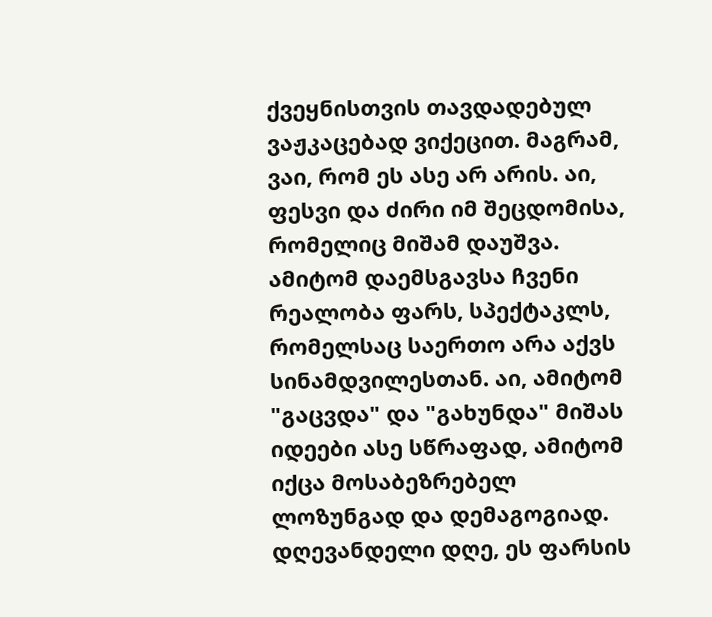ქვეყნისთვის თავდადებულ ვაჟკაცებად ვიქეცით. მაგრამ, ვაი, რომ ეს ასე არ არის. აი, ფესვი და ძირი იმ შეცდომისა, რომელიც მიშამ დაუშვა. ამიტომ დაემსგავსა ჩვენი რეალობა ფარს, სპექტაკლს, რომელსაც საერთო არა აქვს სინამდვილესთან. აი, ამიტომ "გაცვდა" და "გახუნდა" მიშას იდეები ასე სწრაფად, ამიტომ იქცა მოსაბეზრებელ ლოზუნგად და დემაგოგიად. დღევანდელი დღე, ეს ფარსის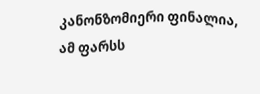კანონზომიერი ფინალია, ამ ფარსს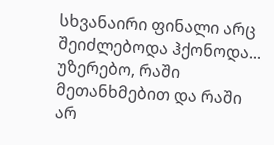სხვანაირი ფინალი არც შეიძლებოდა ჰქონოდა... უზერებო, რაში მეთანხმებით და რაში არ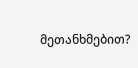მეთანხმებით?